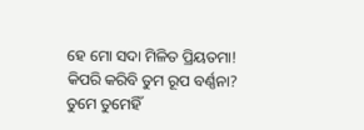ହେ ମୋ ସଦା ମିଳିତ ପ୍ରିୟତମା!
କିପରି କରିବି ତୁମ ରୂପ ବର୍ଣ୍ଣନା?
ତୁମେ ତୁମେହିଁ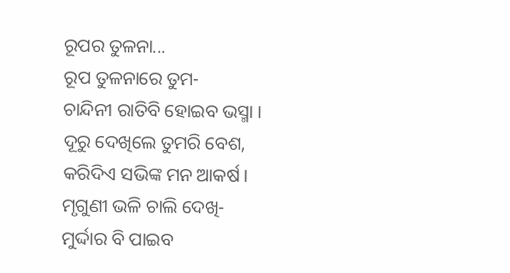ରୂପର ତୁଳନା...
ରୂପ ତୁଳନାରେ ତୁମ-
ଚାନ୍ଦିନୀ ରାତିବି ହୋଇବ ଭସ୍ମା ।
ଦୂରୁ ଦେଖିଲେ ତୁମରି ବେଶ,
କରିଦିଏ ସଭିଙ୍କ ମନ ଆକର୍ଷ।
ମୃଗୁଣୀ ଭଳି ଚାଲି ଦେଖି-
ମୁର୍ଦ୍ଦାର ବି ପାଇବ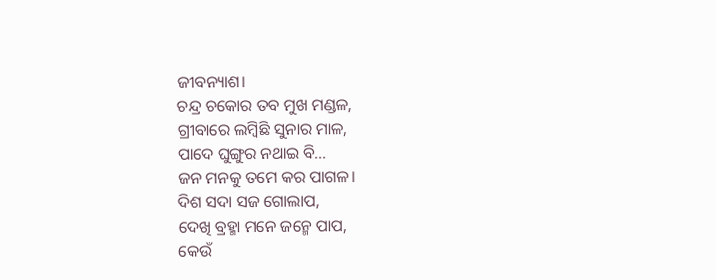ଜୀବନ୍ୟାଶ।
ଚନ୍ଦ୍ର ଚକୋର ତବ ମୁଖ ମଣ୍ଡଳ,
ଗ୍ରୀବାରେ ଲମ୍ବିଛି ସୁନାର ମାଳ,
ପାଦେ ଘୁଙ୍ଗୁର ନଥାଇ ବି...
ଜନ ମନକୁ ତମେ କର ପାଗଳ।
ଦିଶ ସଦା ସଜ ଗୋଲାପ,
ଦେଖି ବ୍ରହ୍ମା ମନେ ଜନ୍ମେ ପାପ,
କେଉଁ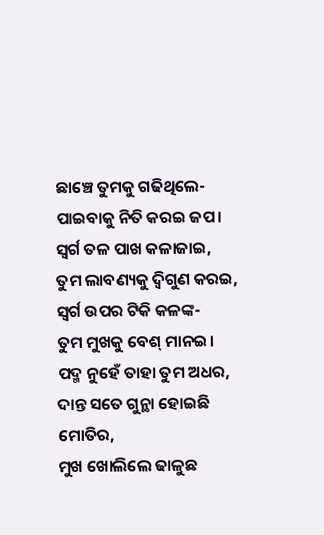ଛାଞ୍ଚେ ତୁମକୁ ଗଢିଥିଲେ-
ପାଇବାକୁ ନିତି କରଇ ଜପ।
ସ୍ଵର୍ଗ ତଳ ପାଖ କଳାଜାଇ,
ତୁମ ଲାବଣ୍ୟକୁ ଦ୍ଵିଗୁଣ କରଇ,
ସ୍ଵର୍ଗ ଉପର ଟିକି କଳଙ୍କ-
ତୁମ ମୁଖକୁ ବେଶ୍ ମାନଇ।
ପଦ୍ମ ନୁହେଁ ତାହା ତୁମ ଅଧର,
ଦାନ୍ତ ସତେ ଗୁନ୍ଥା ହୋଇଛି ମୋତିର,
ମୁଖ ଖୋଲିଲେ ଢାଳୁଛ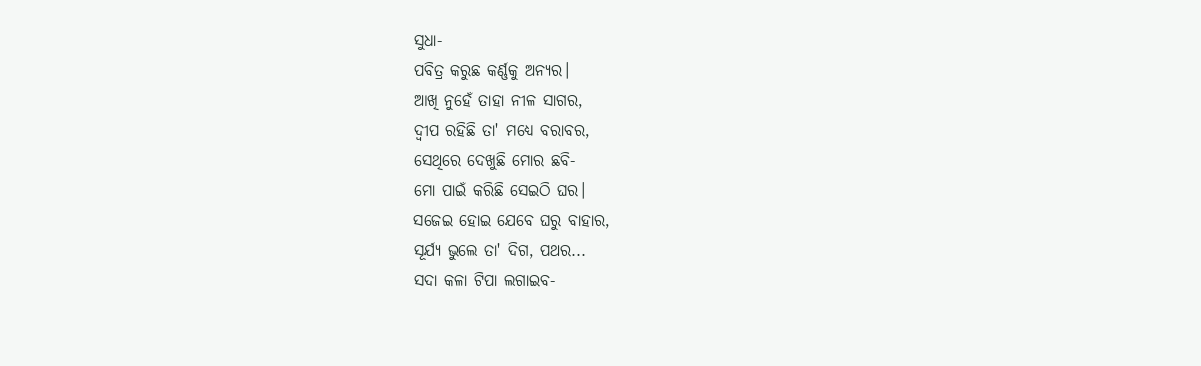ସୁଧା-
ପବିତ୍ର କରୁଛ କର୍ଣ୍ଣକୁ ଅନ୍ୟର।
ଆଖି ନୁହେଁ ତାହା ନୀଳ ସାଗର,
ଦ୍ଵୀପ ରହିଛି ତା' ମଧ୍ୟେ ବରାବର,
ସେଥିରେ ଦେଖୁଛି ମୋର ଛବି-
ମୋ ପାଇଁ କରିଛି ସେଇଠି ଘର।
ସଜେଇ ହୋଇ ଯେବେ ଘରୁ ବାହାର,
ସୂର୍ଯ୍ୟ ଭୁଲେ ତା' ଦିଗ, ପଥର...
ସଦା କଳା ଟିପା ଲଗାଇବ-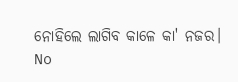ନୋହିଲେ ଲାଗିବ କାଳେ କା' ନଜର।
No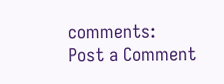comments:
Post a Comment